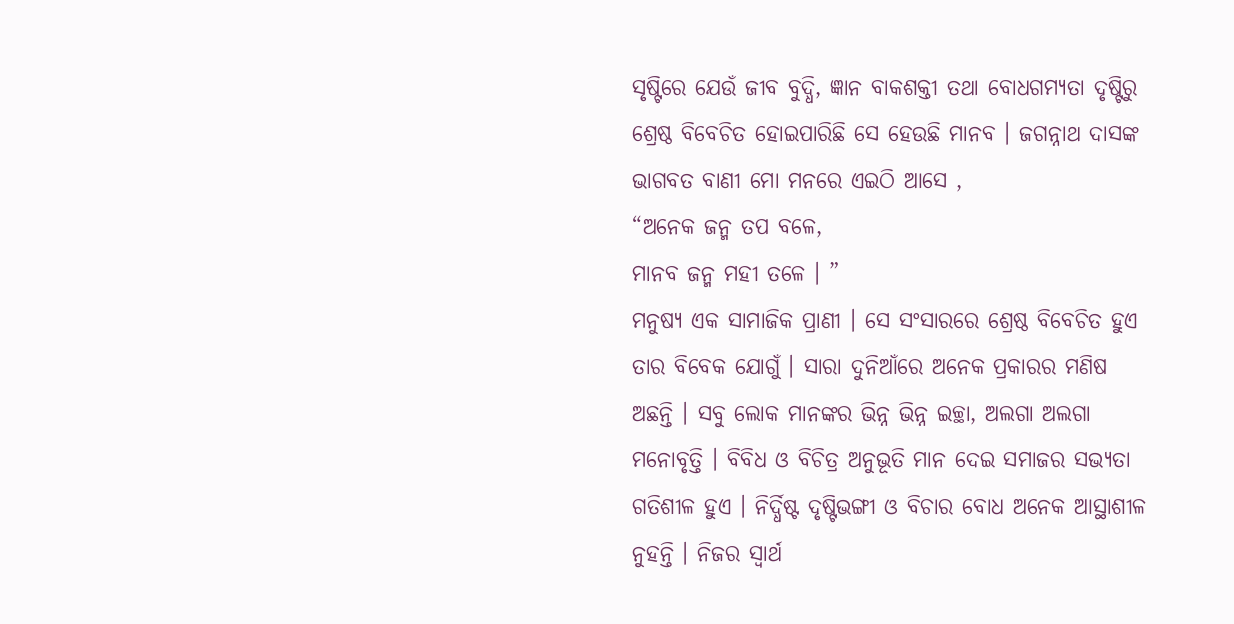ସୃଷ୍ଟିରେ ଯେଉଁ ଜୀବ ବୁଦ୍ଧି, ଜ୍ଞାନ ବାକଶକ୍ତୀ ତଥା ବୋଧଗମ୍ୟତା ଦୃଷ୍ଟିରୁ ଶ୍ରେଷ୍ଠ ବିବେଚିତ ହୋଇପାରିଛି ସେ ହେଉଛି ମାନବ । ଜଗନ୍ନାଥ ଦାସଙ୍କ ଭାଗବତ ବାଣୀ ମୋ ମନରେ ଏଇଠି ଆସେ ,
“ଅନେକ ଜନ୍ମ ତପ ବଳେ,
ମାନବ ଜନ୍ମ ମହୀ ତଳେ । ”
ମନୁଷ୍ୟ ଏକ ସାମାଜିକ ପ୍ରାଣୀ । ସେ ସଂସାରରେ ଶ୍ରେଷ୍ଠ ବିବେଚିତ ହୁଏ ତାର ବିବେକ ଯୋଗୁଁ । ସାରା ଦୁନିଆଁରେ ଅନେକ ପ୍ରକାରର ମଣିଷ ଅଛନ୍ତି । ସବୁ ଲୋକ ମାନଙ୍କର ଭିନ୍ନ ଭିନ୍ନ ଇଚ୍ଛା, ଅଲଗା ଅଲଗା ମନୋବୃତ୍ତି । ବିବିଧ ଓ ବିଚିତ୍ର ଅନୁଭୂତି ମାନ ଦେଇ ସମାଜର ସଭ୍ୟତା ଗତିଶୀଳ ହୁଏ । ନିର୍ଦ୍ଧିଷ୍ଟ ଦୃଷ୍ଟିଭଙ୍ଗୀ ଓ ବିଚାର ବୋଧ ଅନେକ ଆସ୍ଥାଶୀଳ ନୁହନ୍ତି । ନିଜର ସ୍ବାର୍ଥ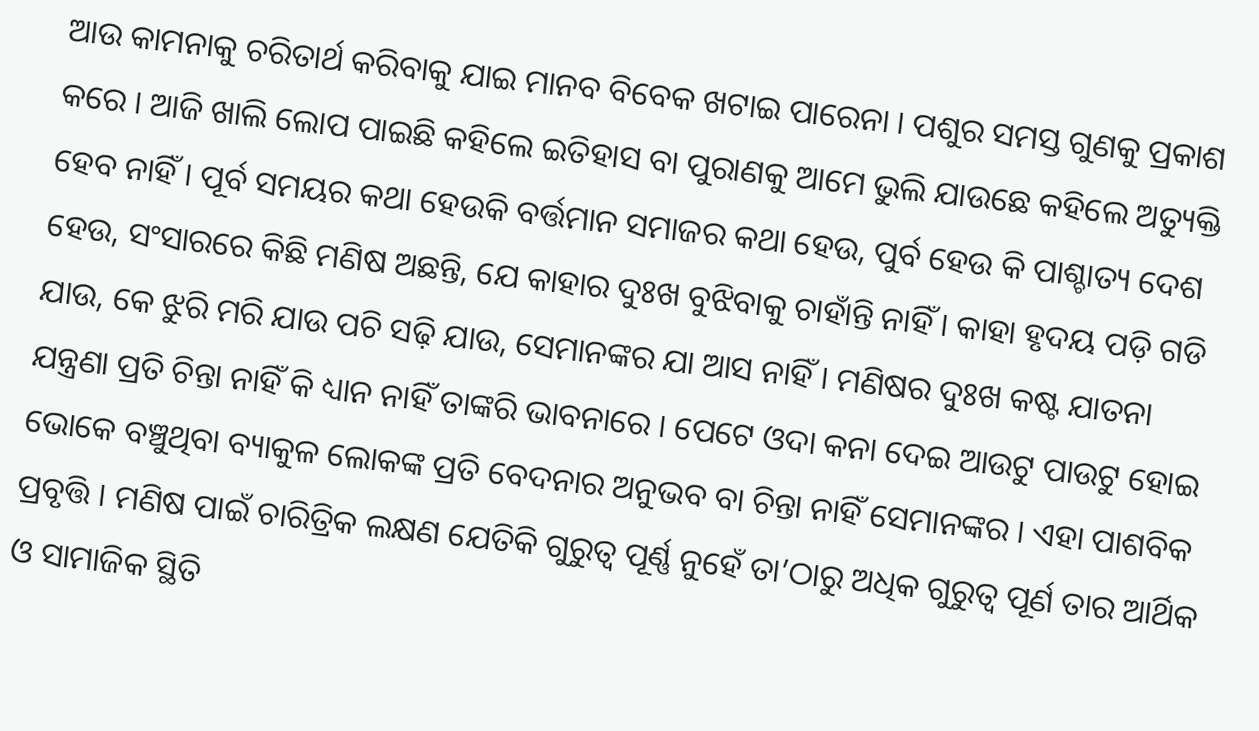ଆଉ କାମନାକୁ ଚରିତାର୍ଥ କରିବାକୁ ଯାଇ ମାନବ ବିବେକ ଖଟାଇ ପାରେନା । ପଶୁର ସମସ୍ତ ଗୁଣକୁ ପ୍ରକାଶ କରେ । ଆଜି ଖାଲି ଲୋପ ପାଇଛି କହିଲେ ଇତିହାସ ବା ପୁରାଣକୁ ଆମେ ଭୁଲି ଯାଉଛେ କହିଲେ ଅତ୍ୟୁକ୍ତି ହେବ ନାହିଁ । ପୂର୍ବ ସମୟର କଥା ହେଉକି ବର୍ତ୍ତମାନ ସମାଜର କଥା ହେଉ, ପୁର୍ବ ହେଉ କି ପାଶ୍ଚାତ୍ୟ ଦେଶ ହେଉ, ସଂସାରରେ କିଛି ମଣିଷ ଅଛନ୍ତି, ଯେ କାହାର ଦୁଃଖ ବୁଝିବାକୁ ଚାହାଁନ୍ତି ନାହିଁ । କାହା ହୃଦୟ ପଡ଼ି ଗଡି ଯାଉ, କେ ଝୁରି ମରି ଯାଉ ପଚି ସଢ଼ି ଯାଉ, ସେମାନଙ୍କର ଯା ଆସ ନାହିଁ । ମଣିଷର ଦୁଃଖ କଷ୍ଟ ଯାତନା ଯନ୍ତ୍ରଣା ପ୍ରତି ଚିନ୍ତା ନାହିଁ କି ଧ୍ୟାନ ନାହିଁ ତାଙ୍କରି ଭାବନାରେ । ପେଟେ ଓଦା କନା ଦେଇ ଆଉଟୁ ପାଉଟୁ ହୋଇ ଭୋକେ ବଞ୍ଚୁଥିବା ବ୍ୟାକୁଳ ଲୋକଙ୍କ ପ୍ରତି ବେଦନାର ଅନୁଭବ ବା ଚିନ୍ତା ନାହିଁ ସେମାନଙ୍କର । ଏହା ପାଶବିକ ପ୍ରବୃତ୍ତି । ମଣିଷ ପାଇଁ ଚାରିତ୍ରିକ ଲକ୍ଷଣ ଯେତିକି ଗୁରୁତ୍ୱ ପୂର୍ଣ୍ଣ ନୁହେଁ ତା’ଠାରୁ ଅଧିକ ଗୁରୁତ୍ୱ ପୂର୍ଣ ତାର ଆର୍ଥିକ ଓ ସାମାଜିକ ସ୍ଥିତି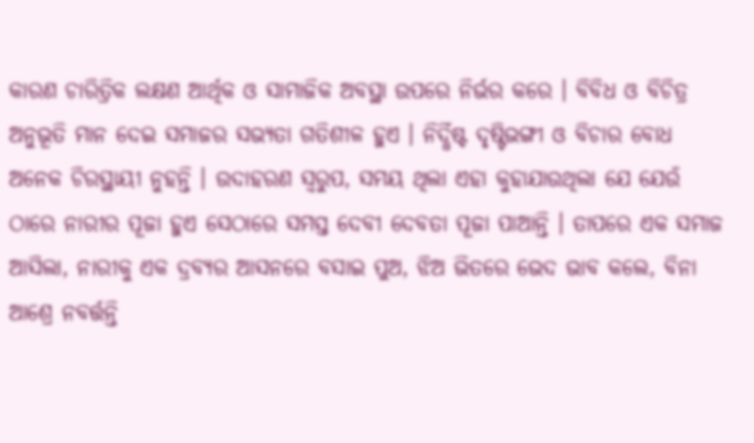କାରଣ ଚାରିତ୍ରିକ ଲକ୍ଷଣ ଆର୍ଥିକ ଓ ସାମାଜିକ ଅବସ୍ଥା ଉପରେ ନିର୍ଭର କରେ । ବିବିଧ ଓ ବିଚିତ୍ର ଅନୁଭୂତି ମାନ ଦେଇ ସମାଜର ସଭ୍ୟତା ଗତିଶୀଳ ହୁଏ । ନିର୍ଦ୍ଧିଷ୍ଟ ଦୃଷ୍ଟିଭଙ୍ଗୀ ଓ ବିଚାର ବୋଧ ଅନେକ ଚିରସ୍ଥାୟୀ ନୁହନ୍ତି । ଉଦାହରଣ ସ୍ୱରୁପ, ସମୟ ଥିଲା ଏହା କୁହାଯାଉଥିଲା ଯେ ଯେଉଁ ଠାରେ ନାରୀର ପୂଜା ହୁଏ ସେଠାରେ ସମସ୍ତ ଦେବୀ ଦେବତା ପୂଜା ପାଆନ୍ତି । ତାପରେ ଏକ ସମାଜ ଆସିଲା, ନାରୀକୁ ଏକ ଦ୍ରବ୍ୟର ଆସନରେ ବସାଇ ପୁଅ, ଝିଅ ଭିତରେ ଭେଦ ଭାବ କଲେ, ବିନା ଆଶ୍ରେ ନବର୍ତ୍ତନ୍ତି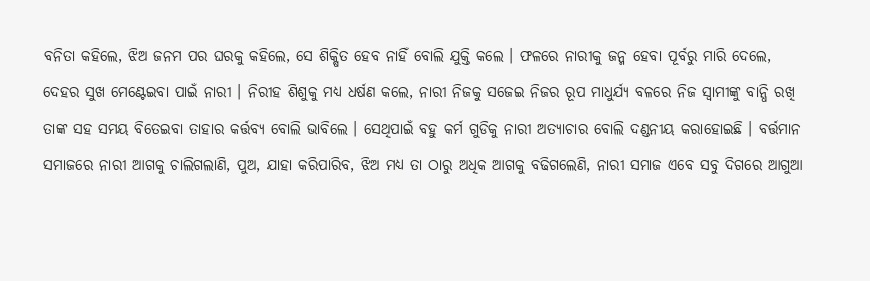ବନିତା କହିଲେ, ଝିଅ ଜନମ ପର ଘରକୁ କହିଲେ, ସେ ଶିକ୍ଷିତ ହେବ ନାହିଁ ବୋଲି ଯୁକ୍ତି କଲେ । ଫଳରେ ନାରୀକୁ ଜନ୍ମ ହେବା ପୂର୍ବରୁ ମାରି ଦେଲେ, ଦେହର ସୁଖ ମେଣ୍ଟେଇବା ପାଇଁ ନାରୀ । ନିରୀହ ଶିଶୁକୁ ମଧ୍ୟ ଧର୍ଷଣ କଲେ, ନାରୀ ନିଜକୁ ସଜେଇ ନିଜର ରୂପ ମାଧୁର୍ଯ୍ୟ ବଳରେ ନିଜ ସ୍ବାମୀଙ୍କୁ ବାନ୍ଧି ରଖି ତାଙ୍କ ସହ ସମୟ ବିତେଇବା ତାହାର କର୍ତ୍ତବ୍ୟ ବୋଲି ଭାବିଲେ । ସେଥିପାଇଁ ବହୁ କର୍ମ ଗୁଡିକୁ ନାରୀ ଅତ୍ୟାଚାର ବୋଲି ଦଣ୍ଡନୀୟ କରାହୋଇଛି । ବର୍ତ୍ତମାନ ସମାଜରେ ନାରୀ ଆଗକୁ ଚାଲିଗଲାଣି, ପୁଅ, ଯାହା କରିପାରିବ, ଝିଅ ମଧ୍ୟ ତା ଠାରୁ ଅଧିକ ଆଗକୁ ବଢିଗଲେଣି, ନାରୀ ସମାଜ ଏବେ ସବୁ ଦିଗରେ ଆଗୁଆ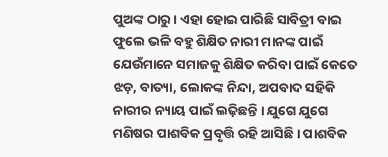ପୁଅଙ୍କ ଠାରୁ । ଏହା ହୋଇ ପାରିଛି ସାବିତ୍ରୀ ବାଇ ଫୁଲେ ଭଳି ବହୁ ଶିକ୍ଷିତ ନାରୀ ମାନଙ୍କ ପାଇଁ ଯେଉଁମାନେ ସମାଜକୁ ଶିକ୍ଷିତ କରିବା ପାଇଁ କେତେ ଝଡ଼, ବାତ୍ୟା, ଲୋକଙ୍କ ନିନ୍ଦା, ଅପବାଦ ସହିକି ନାରୀର ନ୍ୟାୟ ପାଇଁ ଲଢ଼ିଛନ୍ତି । ଯୁଗେ ଯୁଗେ ମଣିଷର ପାଶବିକ ପ୍ରବୃତ୍ତି ରହି ଆସିଛି । ପାଶବିକ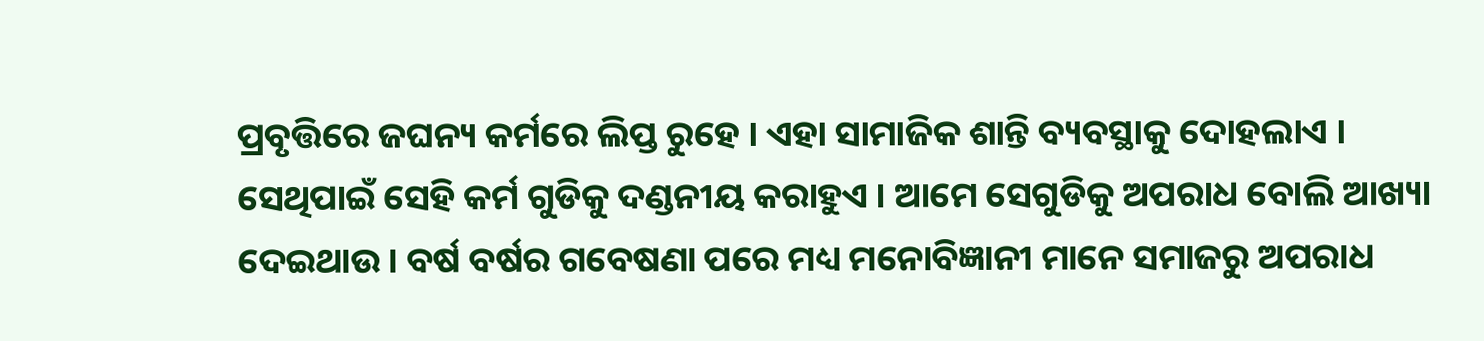ପ୍ରବୃତ୍ତିରେ ଜଘନ୍ୟ କର୍ମରେ ଲିପ୍ତ ରୁହେ । ଏହା ସାମାଜିକ ଶାନ୍ତି ବ୍ୟବସ୍ଥାକୁ ଦୋହଲାଏ । ସେଥିପାଇଁ ସେହି କର୍ମ ଗୁଡିକୁ ଦଣ୍ଡନୀୟ କରାହୁଏ । ଆମେ ସେଗୁଡିକୁ ଅପରାଧ ବୋଲି ଆଖ୍ୟା ଦେଇଥାଉ । ବର୍ଷ ବର୍ଷର ଗବେଷଣା ପରେ ମଧ୍ୟ ମନୋବିଜ୍ଞାନୀ ମାନେ ସମାଜରୁ ଅପରାଧ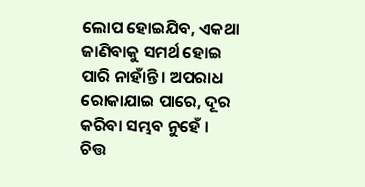ଲୋପ ହୋଇଯିବ, ଏକଥା ଜାଣିବାକୁ ସମର୍ଥ ହୋଇ ପାରି ନାହାଁନ୍ତି । ଅପରାଧ ରୋକାଯାଇ ପାରେ, ଦୂର କରିବା ସମ୍ଭବ ନୁହେଁ ।
ଚିତ୍ତ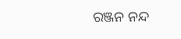ରଞ୍ଜନ ନନ୍ଦ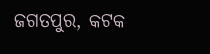ଜଗତପୁର, କଟକ